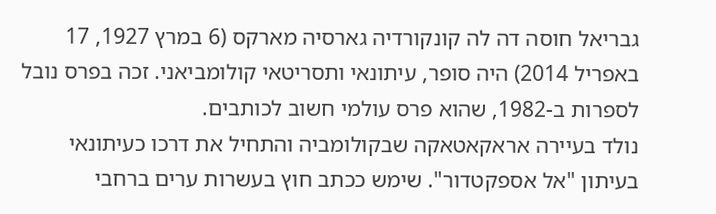גבריאל חוסה דה לה קונקורדיה גארסיה מארקס (6 במרץ 1927, 17 באפריל 2014) היה סופר, עיתונאי ותסריטאי קולומביאני. זכה בפרס נובל לספרות ב-1982, שהוא פרס עולמי חשוב לכותבים.
נולד בעיירה אראקאטאקה שבקולומביה והתחיל את דרכו כעיתונאי בעיתון "אל אספקטדור". שימש ככתב חוץ בעשרות ערים ברחבי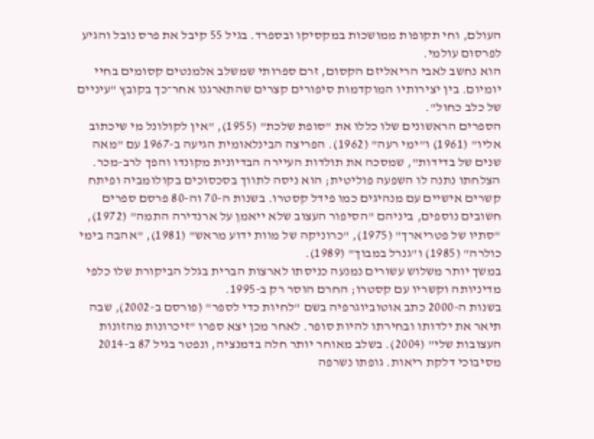העולם, וחי תקופות ממושכות במקסיקו ובספרד. בגיל 55 קיבל את פרס נובל והגיע לפרסום עולמי.
הוא נחשב לאבי הריאליזם הקסום, זרם ספרותי שמשלב אלמנטים קסומים בחיי יומיום. בין יצירותיו המוקדמות סיפורים קצרים שהתארגנו אחר־כך בקובץ "עיניים של כלב כחול".
הספרים הראשונים שלו כללו את "סופת שלכת" (1955), "אין לקולונל מי שיכתוב אליו" (1961) ו"ימי רעה" (1962). הפריצה הבינלאומית הגיעה ב-1967 עם "מאה שנים של בדידות", שמסכה את תולדות העיירה הבדיונית מקונדו והפך לרב-מכר.
הצלחתו נתנה לו השפעה פוליטית; הוא ניסה לתווך בסכסוכים בקולומביה ופיתח קשרים אישיים עם מנהיגים כמו פידל קסטרו. בשנות ה-70 וה-80 פרסם ספרים חשובים נוספים, ביניהם "הסיפור העצוב שלא ייאמן על ארנדירה התמה" (1972), "סתיו של פטריארך" (1975), "כרוניקה של מוות ידוע מראש" (1981), "אהבה בימי כולרה" (1985) ו"גנרל במבוך" (1989).
במשך יותר משלוש עשורים נמנעה כניסתו לארצות הברית בגלל הביקורת שלו כלפי מדיניותה וקשריו עם קסטרו; החרם הוסר רק ב-1995.
בשנות ה-2000 כתב אוטוביוגרפיה בשם "לחיות כדי לספר" (פורסם ב-2002), שבה תיאר את ילדותו ובחירתו להיות סופר. לאחר מכן יצא ספרו "זיכרונות מהזונות העצובות שלי" (2004). בשלב מאוחר יותר חלה בדמנציה, ונפטר בגיל 87 ב-2014 מסיבוכי דלקת ריאות. גופתו נשרפה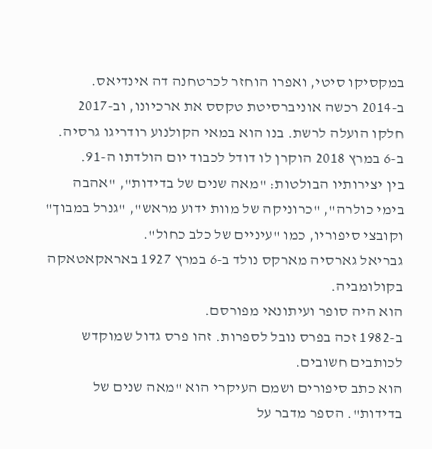במקסיקו סיטי, ואפרו הוחזר לכרטחנה דה אינדיאס.
ב-2014 רכשה אוניברסיטת טקסס את ארכיונו, וב-2017 חלקו הועלה לרשת. בנו הוא במאי הקולנוע רודריגו גרסיה. ב-6 במרץ 2018 הוקרן לו דודל לכבוד יום הולדתו ה-91.
בין יצירותיו הבולטות: "מאה שנים של בדידות", "אהבה בימי כולרה", "כרוניקה של מוות ידוע מראש", "גנרל במבוך" וקובצי סיפוריו, כמו "עיניים של כלב כחול".
גבריאל גארסיה מארקס נולד ב-6 במרץ 1927 באראקאטאקה בקולומביה.
הוא היה סופר ועיתונאי מפורסם.
ב-1982 זכה בפרס נובל לספרות. זהו פרס גדול שמוקדש לכותבים חשובים.
הוא כתב סיפורים ושמם העיקרי הוא "מאה שנים של בדידות". הספר מדבר על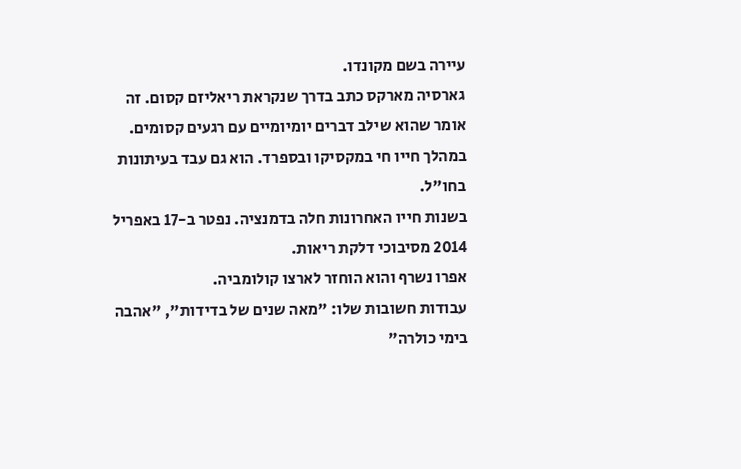עיירה בשם מקונדו.
גארסיה מארקס כתב בדרך שנקראת ריאליזם קסום. זה אומר שהוא שילב דברים יומיומיים עם רגעים קסומים.
במהלך חייו חי במקסיקו ובספרד. הוא גם עבד בעיתונות בחו"ל.
בשנות חייו האחרונות חלה בדמנציה. נפטר ב-17 באפריל 2014 מסיבוכי דלקת ריאות.
אפרו נשרף והוא הוחזר לארצו קולומביה.
עבודות חשובות שלו: "מאה שנים של בדידות", "אהבה בימי כולרה"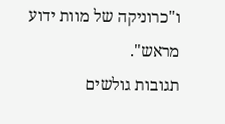ו"כרוניקה של מוות ידוע מראש".
תגובות גולשים